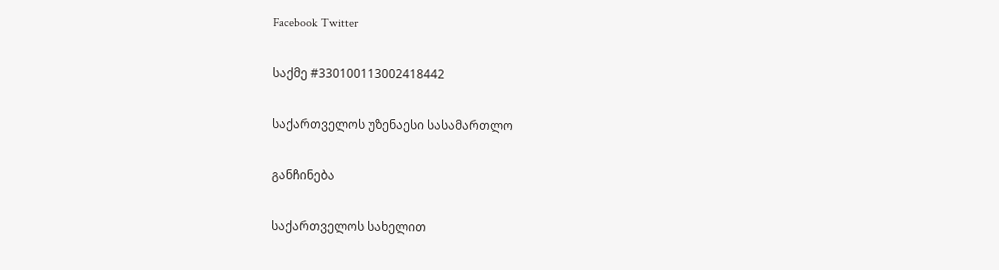Facebook Twitter

საქმე #330100113002418442

საქართველოს უზენაესი სასამართლო

განჩინება

საქართველოს სახელით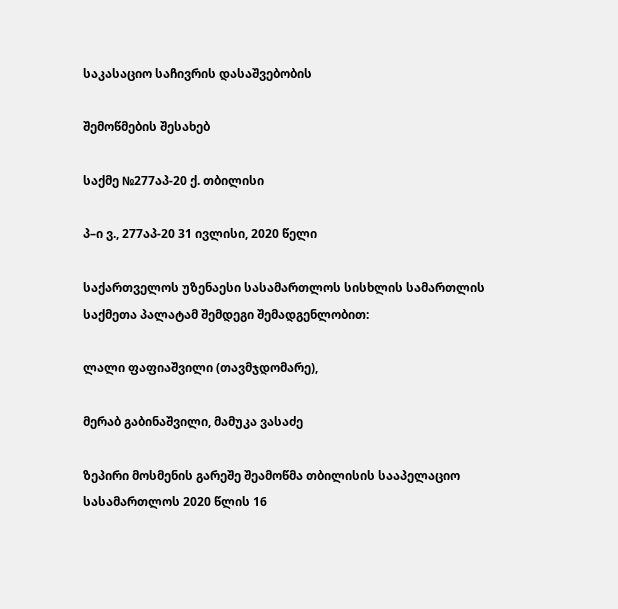საკასაციო საჩივრის დასაშვებობის

შემოწმების შესახებ

საქმე №277აპ-20 ქ. თბილისი

პ–ი ვ., 277აპ-20 31 ივლისი, 2020 წელი

საქართველოს უზენაესი სასამართლოს სისხლის სამართლის საქმეთა პალატამ შემდეგი შემადგენლობით:

ლალი ფაფიაშვილი (თავმჯდომარე),

მერაბ გაბინაშვილი, მამუკა ვასაძე

ზეპირი მოსმენის გარეშე შეამოწმა თბილისის სააპელაციო სასამართლოს 2020 წლის 16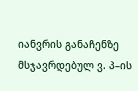იანვრის განაჩენზე მსჯავრდებულ ვ. პ–ის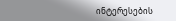ინტერესების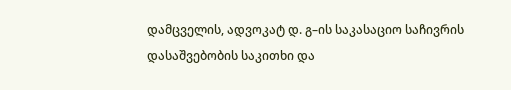დამცველის, ადვოკატ დ. გ–ის საკასაციო საჩივრის დასაშვებობის საკითხი და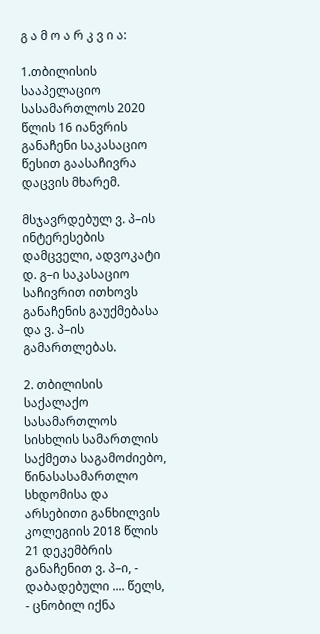გ ა მ ო ა რ კ ვ ი ა:

1.თბილისის სააპელაციო სასამართლოს 2020 წლის 16 იანვრის განაჩენი საკასაციო წესით გაასაჩივრა დაცვის მხარემ.

მსჯავრდებულ ვ. პ–ის ინტერესების დამცველი, ადვოკატი დ. გ–ი საკასაციო საჩივრით ითხოვს განაჩენის გაუქმებასა და ვ. პ–ის გამართლებას.

2. თბილისის საქალაქო სასამართლოს სისხლის სამართლის საქმეთა საგამოძიებო, წინასასამართლო სხდომისა და არსებითი განხილვის კოლეგიის 2018 წლის 21 დეკემბრის განაჩენით ვ. პ–ი, - დაბადებული .... წელს, - ცნობილ იქნა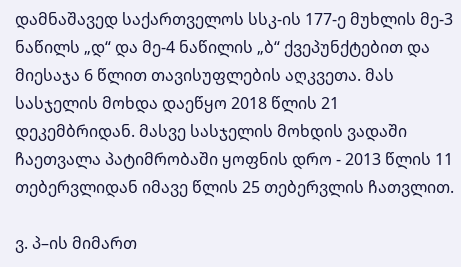დამნაშავედ საქართველოს სსკ-ის 177-ე მუხლის მე-3 ნაწილს „დ“ და მე-4 ნაწილის „ბ“ ქვეპუნქტებით და მიესაჯა 6 წლით თავისუფლების აღკვეთა. მას სასჯელის მოხდა დაეწყო 2018 წლის 21 დეკემბრიდან. მასვე სასჯელის მოხდის ვადაში ჩაეთვალა პატიმრობაში ყოფნის დრო - 2013 წლის 11 თებერვლიდან იმავე წლის 25 თებერვლის ჩათვლით.

ვ. პ–ის მიმართ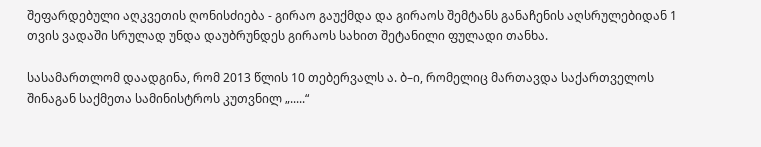შეფარდებული აღკვეთის ღონისძიება - გირაო გაუქმდა და გირაოს შემტანს განაჩენის აღსრულებიდან 1 თვის ვადაში სრულად უნდა დაუბრუნდეს გირაოს სახით შეტანილი ფულადი თანხა.

სასამართლომ დაადგინა, რომ 2013 წლის 10 თებერვალს ა. ბ–ი, რომელიც მართავდა საქართველოს შინაგან საქმეთა სამინისტროს კუთვნილ „.....“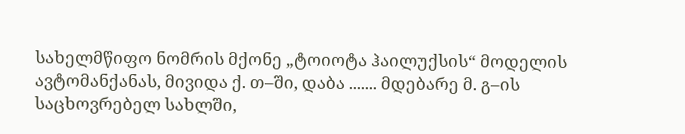სახელმწიფო ნომრის მქონე „ტოიოტა ჰაილუქსის“ მოდელის ავტომანქანას, მივიდა ქ. თ–ში, დაბა ....... მდებარე მ. გ–ის საცხოვრებელ სახლში,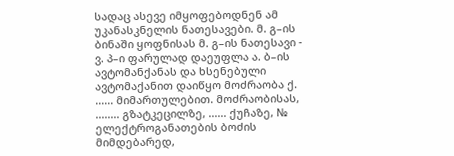სადაც ასევე იმყოფებოდნენ ამ უკანასკნელის ნათესავები. მ. გ–ის ბინაში ყოფნისას მ. გ–ის ნათესავი - ვ. პ–ი ფარულად დაეუფლა ა. ბ–ის ავტომანქანას და ხსენებული ავტომაქანით დაიწყო მოძრაობა ქ. ...... მიმართულებით. მოძრაობისას, ........ გზატკეცილზე, ...... ქუჩაზე, № ელექტროგანათების ბოძის მიმდებარედ,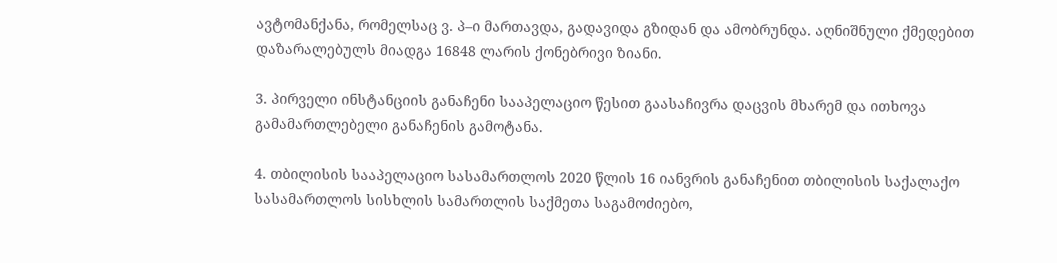ავტომანქანა, რომელსაც ვ. პ–ი მართავდა, გადავიდა გზიდან და ამობრუნდა. აღნიშნული ქმედებით დაზარალებულს მიადგა 16848 ლარის ქონებრივი ზიანი.

3. პირველი ინსტანციის განაჩენი სააპელაციო წესით გაასაჩივრა დაცვის მხარემ და ითხოვა გამამართლებელი განაჩენის გამოტანა.

4. თბილისის სააპელაციო სასამართლოს 2020 წლის 16 იანვრის განაჩენით თბილისის საქალაქო სასამართლოს სისხლის სამართლის საქმეთა საგამოძიებო,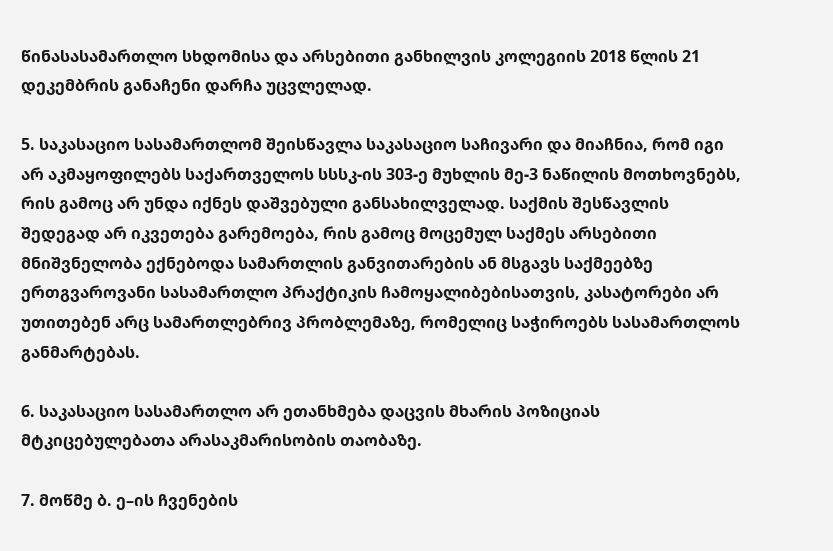წინასასამართლო სხდომისა და არსებითი განხილვის კოლეგიის 2018 წლის 21 დეკემბრის განაჩენი დარჩა უცვლელად.

5. საკასაციო სასამართლომ შეისწავლა საკასაციო საჩივარი და მიაჩნია, რომ იგი არ აკმაყოფილებს საქართველოს სსსკ-ის 303-ე მუხლის მე-3 ნაწილის მოთხოვნებს, რის გამოც არ უნდა იქნეს დაშვებული განსახილველად. საქმის შესწავლის შედეგად არ იკვეთება გარემოება, რის გამოც მოცემულ საქმეს არსებითი მნიშვნელობა ექნებოდა სამართლის განვითარების ან მსგავს საქმეებზე ერთგვაროვანი სასამართლო პრაქტიკის ჩამოყალიბებისათვის, კასატორები არ უთითებენ არც სამართლებრივ პრობლემაზე, რომელიც საჭიროებს სასამართლოს განმარტებას.

6. საკასაციო სასამართლო არ ეთანხმება დაცვის მხარის პოზიციას მტკიცებულებათა არასაკმარისობის თაობაზე.

7. მოწმე ბ. ე–ის ჩვენების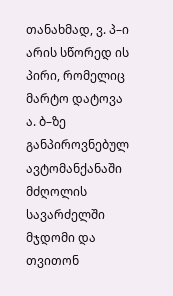თანახმად, ვ. პ–ი არის სწორედ ის პირი, რომელიც მარტო დატოვა ა. ბ–ზე განპიროვნებულ ავტომანქანაში მძღოლის სავარძელში მჯდომი და თვითონ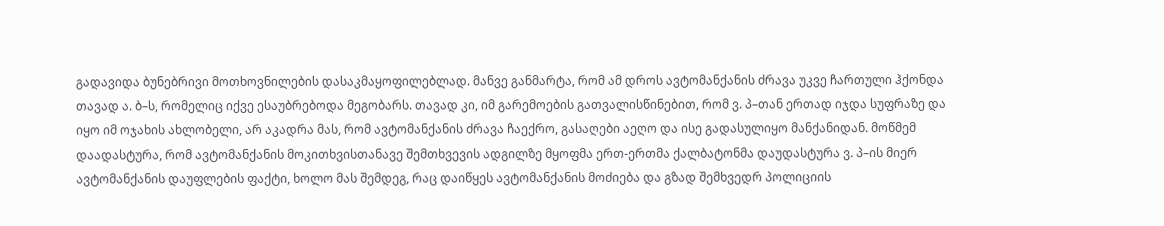გადავიდა ბუნებრივი მოთხოვნილების დასაკმაყოფილებლად. მანვე განმარტა, რომ ამ დროს ავტომანქანის ძრავა უკვე ჩართული ჰქონდა თავად ა. ბ–ს, რომელიც იქვე ესაუბრებოდა მეგობარს. თავად კი, იმ გარემოების გათვალისწინებით, რომ ვ. პ–თან ერთად იჯდა სუფრაზე და იყო იმ ოჯახის ახლობელი, არ აკადრა მას, რომ ავტომანქანის ძრავა ჩაექრო, გასაღები აეღო და ისე გადასულიყო მანქანიდან. მოწმემ დაადასტურა, რომ ავტომანქანის მოკითხვისთანავე შემთხვევის ადგილზე მყოფმა ერთ-ერთმა ქალბატონმა დაუდასტურა ვ. პ–ის მიერ ავტომანქანის დაუფლების ფაქტი, ხოლო მას შემდეგ, რაც დაიწყეს ავტომანქანის მოძიება და გზად შემხვედრ პოლიციის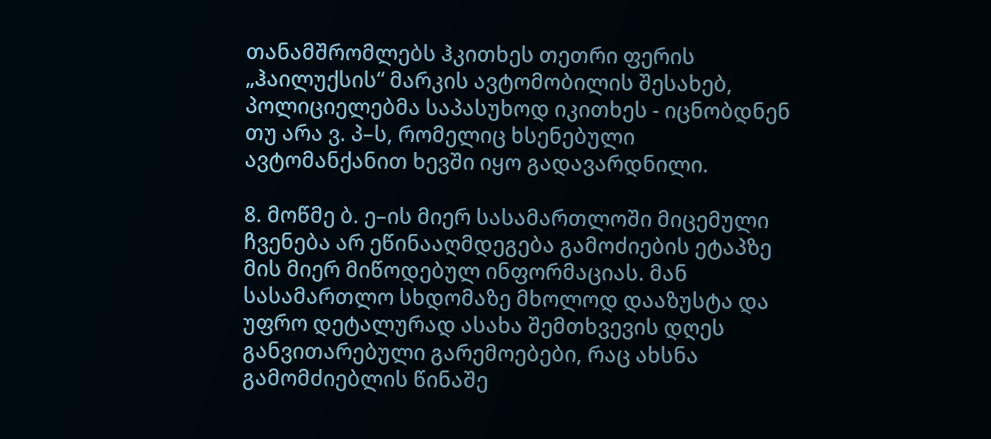თანამშრომლებს ჰკითხეს თეთრი ფერის „ჰაილუქსის“ მარკის ავტომობილის შესახებ, პოლიციელებმა საპასუხოდ იკითხეს - იცნობდნენ თუ არა ვ. პ–ს, რომელიც ხსენებული ავტომანქანით ხევში იყო გადავარდნილი.

8. მოწმე ბ. ე–ის მიერ სასამართლოში მიცემული ჩვენება არ ეწინააღმდეგება გამოძიების ეტაპზე მის მიერ მიწოდებულ ინფორმაციას. მან სასამართლო სხდომაზე მხოლოდ დააზუსტა და უფრო დეტალურად ასახა შემთხვევის დღეს განვითარებული გარემოებები, რაც ახსნა გამომძიებლის წინაშე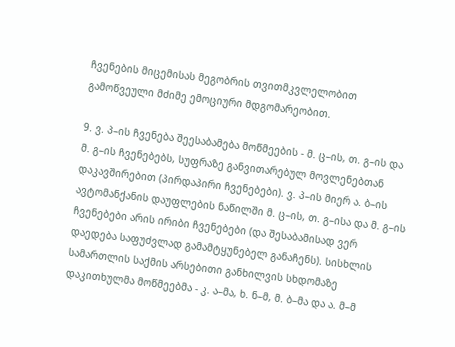ჩვენების მიცემისას მეგობრის თვითმკვლელობით გამოწვეული მძიმე ემოციური მდგომარეობით.

9. ვ. პ–ის ჩვენება შეესაბამება მოწმეების - მ. ც–ის, თ. გ–ის და მ. გ–ის ჩვენებებს, სუფრაზე განვითარებულ მოვლენებთან დაკავშირებით (პირდაპირი ჩვენებები). ვ. პ–ის მიერ ა. ბ–ის ავტომანქანის დაუფლების ნაწილში მ. ც–ის, თ. გ–ისა და მ. გ–ის ჩვენებები არის ირიბი ჩვენებები (და შესაბამისად ვერ დაედება საფუძვლად გამამტყუნებელ განაჩენს). სისხლის სამართლის საქმის არსებითი განხილვის სხდომაზე დაკითხულმა მოწმეებმა - კ. ა–მა, ხ. ნ–მ, მ. ბ–მა და ა. მ–მ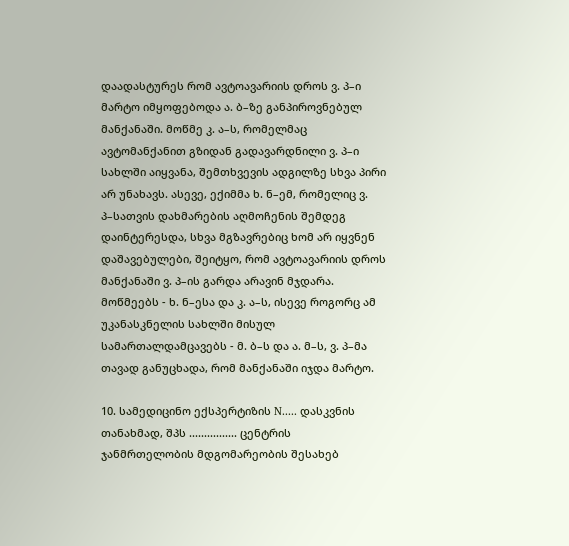დაადასტურეს რომ ავტოავარიის დროს ვ. პ–ი მარტო იმყოფებოდა ა. ბ–ზე განპიროვნებულ მანქანაში. მოწმე კ. ა–ს, რომელმაც ავტომანქანით გზიდან გადავარდნილი ვ. პ–ი სახლში აიყვანა, შემთხვევის ადგილზე სხვა პირი არ უნახავს. ასევე, ექიმმა ხ. ნ–ემ, რომელიც ვ. პ–სათვის დახმარების აღმოჩენის შემდეგ დაინტერესდა, სხვა მგზავრებიც ხომ არ იყვნენ დაშავებულები, შეიტყო, რომ ავტოავარიის დროს მანქანაში ვ. პ–ის გარდა არავინ მჯდარა. მოწმეებს - ხ. ნ–ესა და კ. ა–ს, ისევე როგორც ამ უკანასკნელის სახლში მისულ სამართალდამცავებს - მ. ბ–ს და ა. მ–ს, ვ. პ–მა თავად განუცხადა, რომ მანქანაში იჯდა მარტო.

10. სამედიცინო ექსპერტიზის N..... დასკვნის თანახმად, შპს ................ ცენტრის ჯანმრთელობის მდგომარეობის შესახებ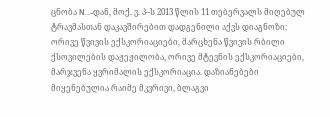ცნობა N...-დან, მოქ. ვ. პ–ს 2013 წლის 11 თებერვალს მიღებულ ტრავმასთან დაკავშირებით დადგენილი აქვს დიაგნოზი: ორივე წვივის ექსკორიაციები, მარცხენა წვივის რბილი ქსოვილების დაჟეჟილობა, ორივე მტევნის ექსკორიაციები, მარჯვენა ყვრიმალის ექსკორიაცია. დაზიანებები მიყენებულია რაიმე მკვრივი, ბლაგვი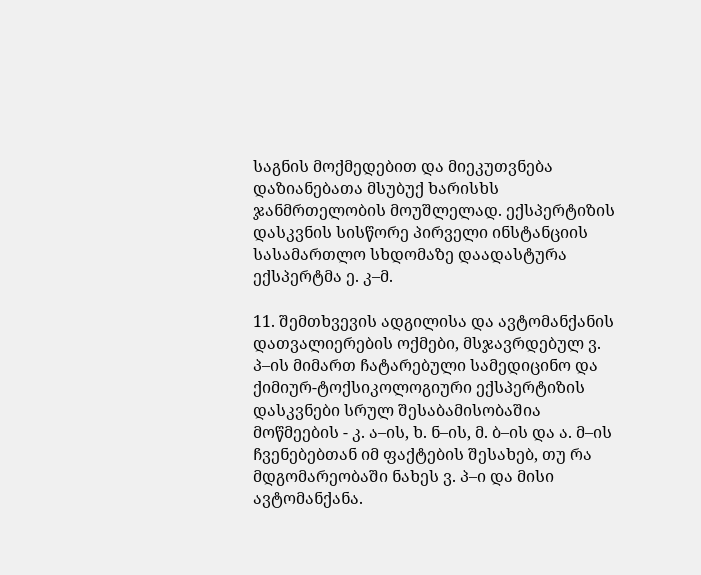საგნის მოქმედებით და მიეკუთვნება დაზიანებათა მსუბუქ ხარისხს ჯანმრთელობის მოუშლელად. ექსპერტიზის დასკვნის სისწორე პირველი ინსტანციის სასამართლო სხდომაზე დაადასტურა ექსპერტმა ე. კ–მ.

11. შემთხვევის ადგილისა და ავტომანქანის დათვალიერების ოქმები, მსჯავრდებულ ვ. პ–ის მიმართ ჩატარებული სამედიცინო და ქიმიურ-ტოქსიკოლოგიური ექსპერტიზის დასკვნები სრულ შესაბამისობაშია მოწმეების - კ. ა–ის, ხ. ნ–ის, მ. ბ–ის და ა. მ–ის ჩვენებებთან იმ ფაქტების შესახებ, თუ რა მდგომარეობაში ნახეს ვ. პ–ი და მისი ავტომანქანა.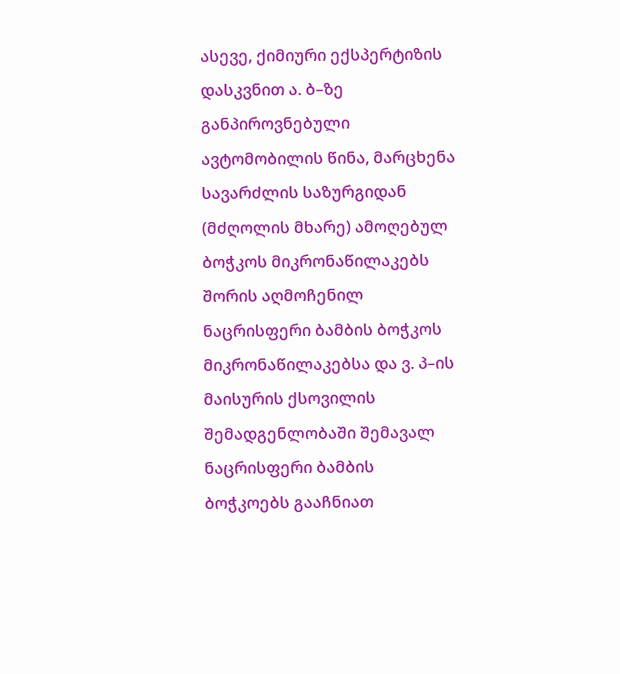ასევე, ქიმიური ექსპერტიზის დასკვნით ა. ბ–ზე განპიროვნებული ავტომობილის წინა, მარცხენა სავარძლის საზურგიდან (მძღოლის მხარე) ამოღებულ ბოჭკოს მიკრონაწილაკებს შორის აღმოჩენილ ნაცრისფერი ბამბის ბოჭკოს მიკრონაწილაკებსა და ვ. პ–ის მაისურის ქსოვილის შემადგენლობაში შემავალ ნაცრისფერი ბამბის ბოჭკოებს გააჩნიათ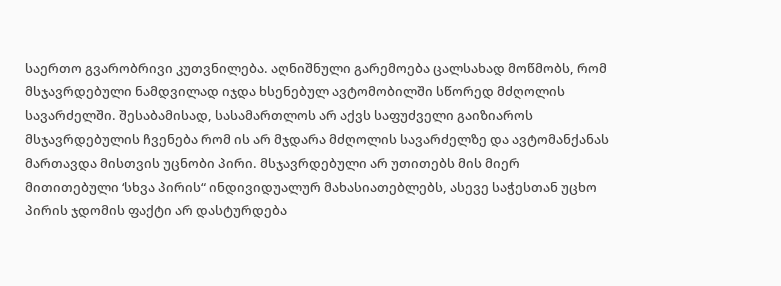საერთო გვარობრივი კუთვნილება. აღნიშნული გარემოება ცალსახად მოწმობს, რომ მსჯავრდებული ნამდვილად იჯდა ხსენებულ ავტომობილში სწორედ მძღოლის სავარძელში. შესაბამისად, სასამართლოს არ აქვს საფუძველი გაიზიაროს მსჯავრდებულის ჩვენება რომ ის არ მჯდარა მძღოლის სავარძელზე და ავტომანქანას მართავდა მისთვის უცნობი პირი. მსჯავრდებული არ უთითებს მის მიერ მითითებული ‘სხვა პირის“ ინდივიდუალურ მახასიათებლებს, ასევე საჭესთან უცხო პირის ჯდომის ფაქტი არ დასტურდება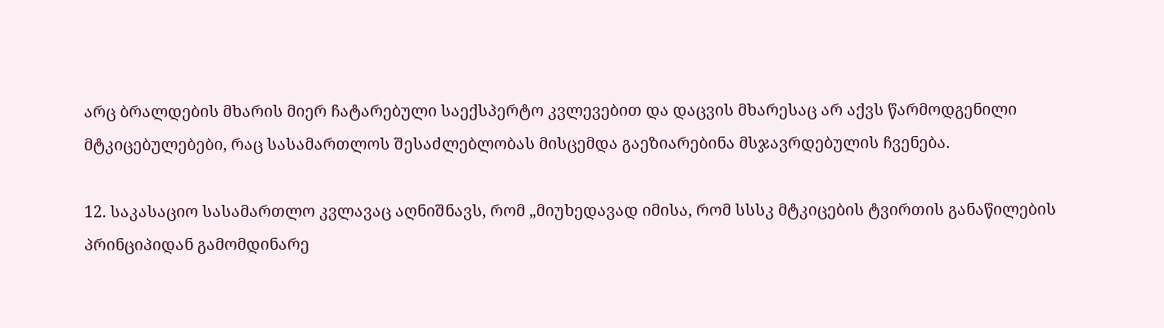არც ბრალდების მხარის მიერ ჩატარებული საექსპერტო კვლევებით და დაცვის მხარესაც არ აქვს წარმოდგენილი მტკიცებულებები, რაც სასამართლოს შესაძლებლობას მისცემდა გაეზიარებინა მსჯავრდებულის ჩვენება.

12. საკასაციო სასამართლო კვლავაც აღნიშნავს, რომ „მიუხედავად იმისა, რომ სსსკ მტკიცების ტვირთის განაწილების პრინციპიდან გამომდინარე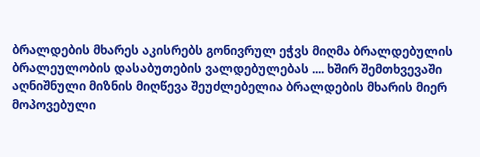ბრალდების მხარეს აკისრებს გონივრულ ეჭვს მიღმა ბრალდებულის ბრალეულობის დასაბუთების ვალდებულებას .... ხშირ შემთხვევაში აღნიშნული მიზნის მიღწევა შეუძლებელია ბრალდების მხარის მიერ მოპოვებული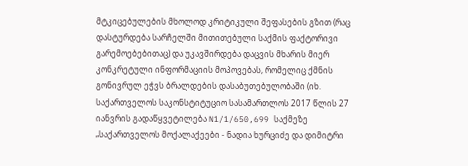მტკიცებულების მხოლოდ კრიტიკული შეფასების გზით (რაც დასტურდება სარჩელში მითითებული საქმის ფაქტორივი გარემოებებითაც) და უკავშირდება დაცვის მხარის მიერ კონკრეტული ინფორმაციის მოპოვებას, რომელიც ქმნის გონივრულ ეჭვს ბრალდების დასაბუთებულობაში (იხ. საქართველოს საკონსტიტუციო სასამართლოს 2017 წლის 27 იანვრის გადაწყვეტილება N1/1/650,699 საქმეზე „საქართველოს მოქალაქეები - ნადია ხურციძე და დიმიტრი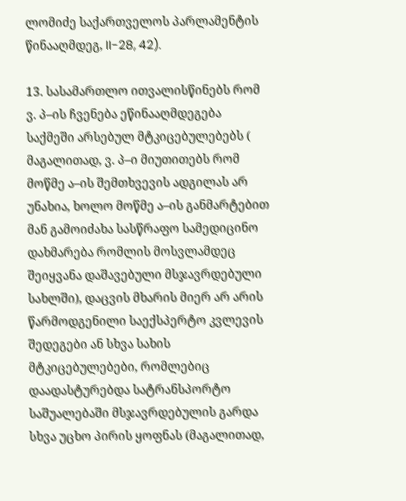ლომიძე საქართველოს პარლამენტის წინააღმდეგ, II-28, 42).

13. სასამართლო ითვალისწინებს რომ ვ. პ–ის ჩვენება ეწინააღმდეგება საქმეში არსებულ მტკიცებულებებს ( მაგალითად, ვ. პ–ი მიუთითებს რომ მოწმე ა–ის შემთხვევის ადგილას არ უნახია, ხოლო მოწმე ა–ის განმარტებით მან გამოიძახა სასწრაფო სამედიცინო დახმარება რომლის მოსვლამდეც შეიყვანა დაშავებული მსჯავრდებული სახლში), დაცვის მხარის მიერ არ არის წარმოდგენილი საექსპერტო კვლევის შედეგები ან სხვა სახის მტკიცებულებები, რომლებიც დაადასტურებდა სატრანსპორტო საშუალებაში მსჯავრდებულის გარდა სხვა უცხო პირის ყოფნას (მაგალითად,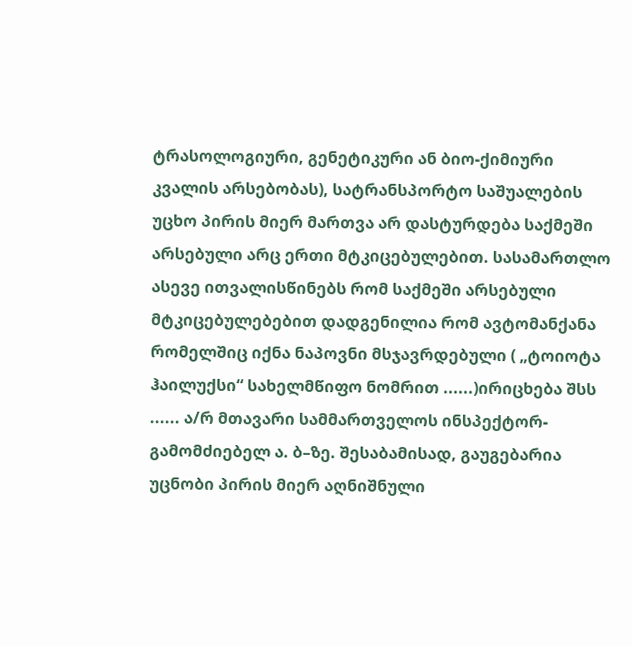ტრასოლოგიური, გენეტიკური ან ბიო-ქიმიური კვალის არსებობას), სატრანსპორტო საშუალების უცხო პირის მიერ მართვა არ დასტურდება საქმეში არსებული არც ერთი მტკიცებულებით. სასამართლო ასევე ითვალისწინებს რომ საქმეში არსებული მტკიცებულებებით დადგენილია რომ ავტომანქანა რომელშიც იქნა ნაპოვნი მსჯავრდებული ( „ტოიოტა ჰაილუქსი“ სახელმწიფო ნომრით ......)ირიცხება შსს ...... ა/რ მთავარი სამმართველოს ინსპექტორ-გამომძიებელ ა. ბ–ზე. შესაბამისად, გაუგებარია უცნობი პირის მიერ აღნიშნული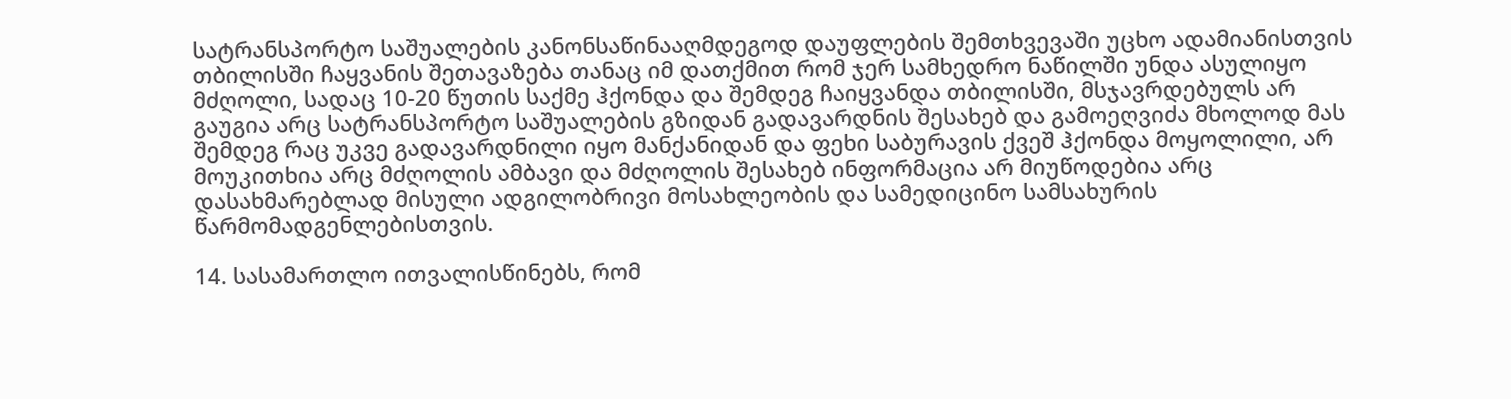სატრანსპორტო საშუალების კანონსაწინააღმდეგოდ დაუფლების შემთხვევაში უცხო ადამიანისთვის თბილისში ჩაყვანის შეთავაზება თანაც იმ დათქმით რომ ჯერ სამხედრო ნაწილში უნდა ასულიყო მძღოლი, სადაც 10-20 წუთის საქმე ჰქონდა და შემდეგ ჩაიყვანდა თბილისში, მსჯავრდებულს არ გაუგია არც სატრანსპორტო საშუალების გზიდან გადავარდნის შესახებ და გამოეღვიძა მხოლოდ მას შემდეგ რაც უკვე გადავარდნილი იყო მანქანიდან და ფეხი საბურავის ქვეშ ჰქონდა მოყოლილი, არ მოუკითხია არც მძღოლის ამბავი და მძღოლის შესახებ ინფორმაცია არ მიუწოდებია არც დასახმარებლად მისული ადგილობრივი მოსახლეობის და სამედიცინო სამსახურის წარმომადგენლებისთვის.

14. სასამართლო ითვალისწინებს, რომ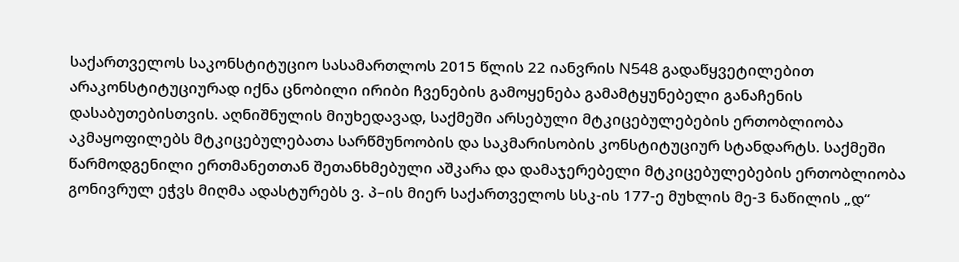საქართველოს საკონსტიტუციო სასამართლოს 2015 წლის 22 იანვრის N548 გადაწყვეტილებით არაკონსტიტუციურად იქნა ცნობილი ირიბი ჩვენების გამოყენება გამამტყუნებელი განაჩენის დასაბუთებისთვის. აღნიშნულის მიუხედავად, საქმეში არსებული მტკიცებულებების ერთობლიობა აკმაყოფილებს მტკიცებულებათა სარწმუნოობის და საკმარისობის კონსტიტუციურ სტანდარტს. საქმეში წარმოდგენილი ერთმანეთთან შეთანხმებული აშკარა და დამაჯერებელი მტკიცებულებების ერთობლიობა გონივრულ ეჭვს მიღმა ადასტურებს ვ. პ–ის მიერ საქართველოს სსკ-ის 177-ე მუხლის მე-3 ნაწილის „დ“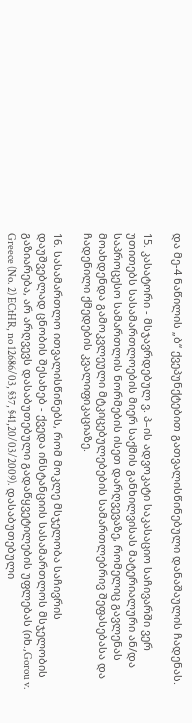და მე-4 ნაწილის „ბ“ ქვეპუნქტებით გათვალისწინებული დანაშაულის ჩადენას.

15. კასატორი - მსჯავრდებულ ვ. პ–ის ადვოკატი საკასაციო საჩივარში ვერ უთითებს სასამართლოების მიერ საქმის განხილვისას მატერიალური ან/და საპროცესო სამართლის ნორმების ისეთ დარღვევაზე, რომელიც გავლენას მოახდენდა გამოკვლეული მტკიცებულებების სამართლებრივ შეფასებასა და ჩადენილი ქმედების კვალიფიკაციაზე.

16. სასამართლო ითვალისწინებს, რომ მოკლე მსჯელობა საჩივრის დაუშვებლად ცნობის შესახებ - ქვედა ინსტანციის სასამართლოს მსჯელობის გაზიარება, არ არღვევს დასაბუთებული გადაწყვეტილების უფლებას (იხ.,Gorou v. Greece (No. 2) ECtHR, no 12686/03, §37, §41,20/03/2009). დასაბუთებული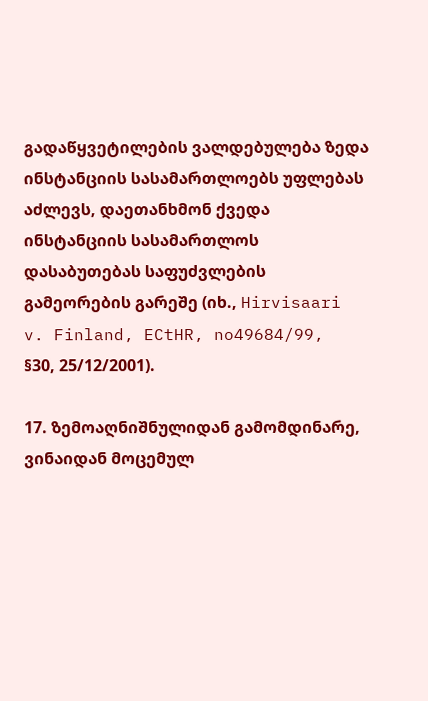გადაწყვეტილების ვალდებულება ზედა ინსტანციის სასამართლოებს უფლებას აძლევს, დაეთანხმონ ქვედა ინსტანციის სასამართლოს დასაბუთებას საფუძვლების გამეორების გარეშე (იხ., Hirvisaari v. Finland, ECtHR, no49684/99, §30, 25/12/2001).

17. ზემოაღნიშნულიდან გამომდინარე, ვინაიდან მოცემულ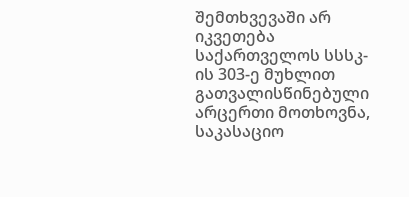შემთხვევაში არ იკვეთება საქართველოს სსსკ-ის 303-ე მუხლით გათვალისწინებული არცერთი მოთხოვნა, საკასაციო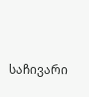საჩივარი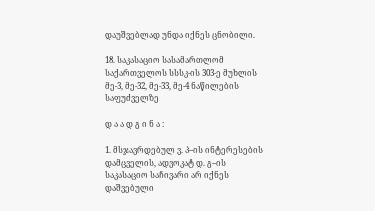დაუშვებლად უნდა იქნეს ცნობილი.

18. საკასაციო სასამართლომ საქართველოს სსსკ-ის 303-ე მუხლის მე-3, მე-32, მე-33, მე-4 ნაწილების საფუძველზე

დ ა ა დ გ ი ნ ა :

1. მსჯავრდებულ ვ. პ–ის ინტერესების დამცველის, ადვოკატ დ. გ–ის საკასაციო საჩივარი არ იქნეს დაშვებული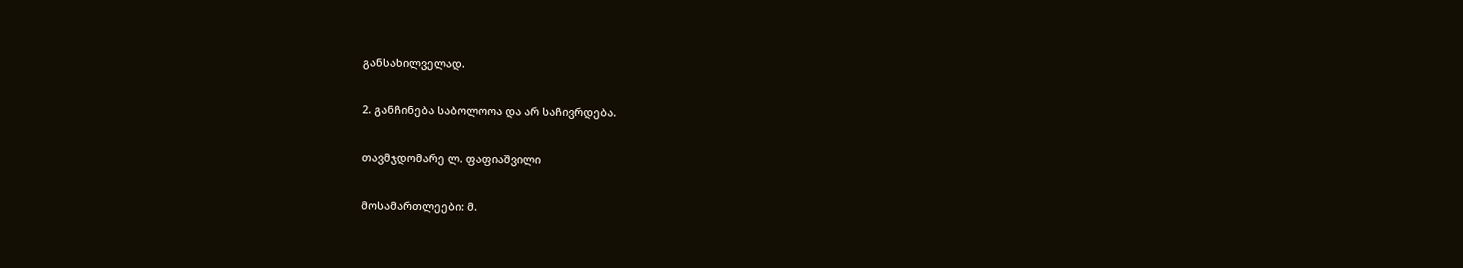განსახილველად.

2. განჩინება საბოლოოა და არ საჩივრდება.

თავმჯდომარე ლ. ფაფიაშვილი

მოსამართლეები: მ.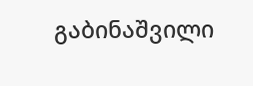გაბინაშვილი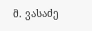მ. ვასაძე